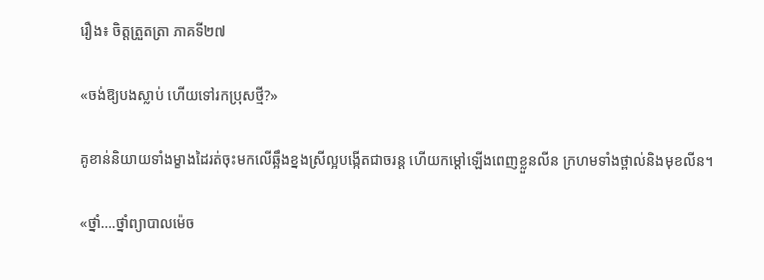រឿង៖ ចិត្តត្រួតត្រា ភាគទី២៧

«ចង់ឱ្យបងស្លាប់ ហើយទៅរកប្រុសថ្មី?»

គូខាន់និយាយទាំងម្ខាងដៃរត់ចុះមកលើឆ្អឹងខ្នងស្រីល្អបង្កើតជាចរន្ត ហើយកម្ដៅឡើងពេញខ្លួនលីន ក្រហមទាំងថ្ពាល់និងមុខលីន។

«ថ្នាំ….ថ្នាំព្យាបាលម៉េច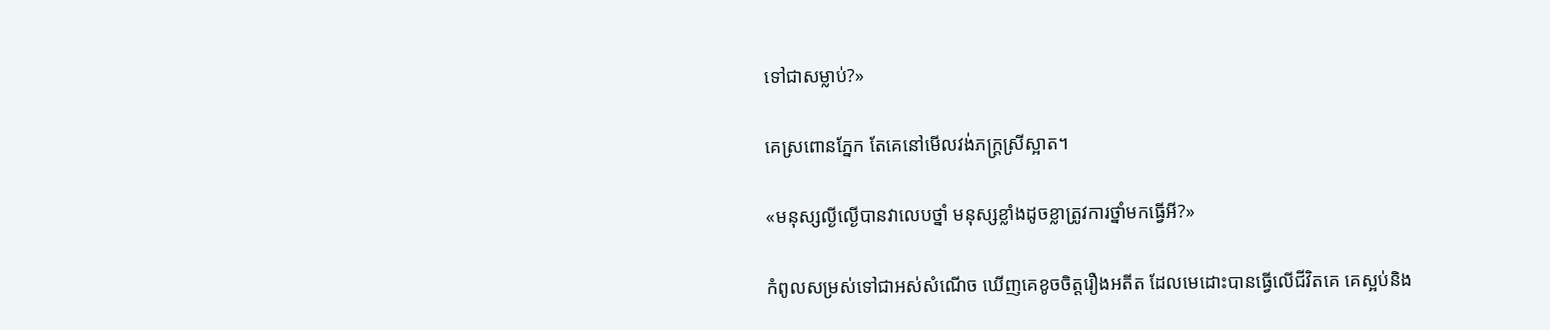ទៅជាសម្លាប់?»

គេស្រពោនភ្នែក តែគេនៅមើលវង់ភក្រ្តស្រីស្អាត។

«មនុស្សល្ងីល្ងើបានវាលេបថ្នាំ មនុស្សខ្លាំងដូចខ្លាត្រូវការថ្នាំមកធ្វើអី?»

កំពូលសម្រស់ទៅជាអស់សំណើច ឃើញគេខូចចិត្តរឿងអតីត ដែលមេដោះបានធ្វើលើជីវិតគេ គេស្អប់និង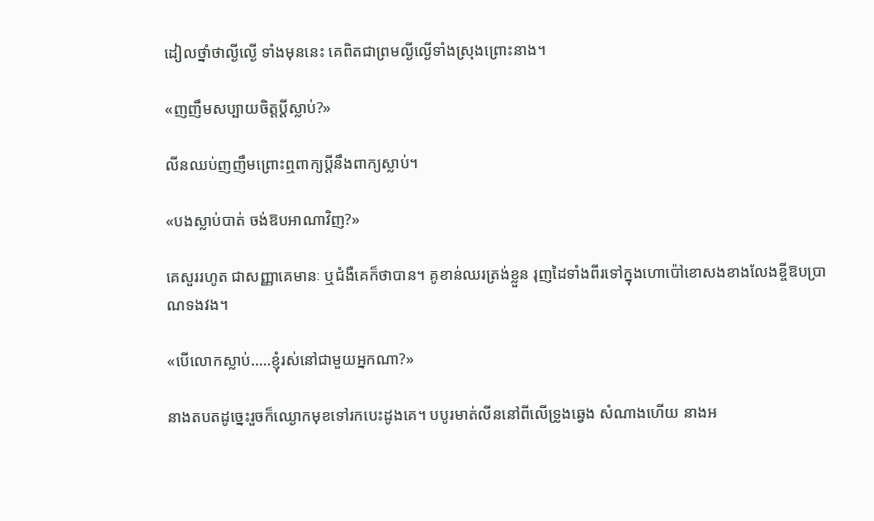ដៀលថ្នាំថាល្ងីល្ងើ ទាំងមុននេះ គេពិតជាព្រមល្ងីល្ងើទាំងស្រុងព្រោះនាង។

«ញញឹមសប្បាយចិត្តប្តីស្លាប់?»

លីនឈប់ញញឹមព្រោះឮពាក្យប្តីនឹងពាក្យស្លាប់។

«បងស្លាប់បាត់ ចង់ឱបអាណាវិញ?»

គេសួររហូត ជាសញ្ញាគេមានៈ ឬជំងឺគេក៏ថាបាន។ គូខាន់ឈរត្រង់ខ្លួន រុញដៃទាំងពីរទៅក្នុងហោប៉ៅខោសងខាងលែងខ្ចីឱបប្រាណទងវង។

«បើលោកស្លាប់…..ខ្ញុំរស់នៅជាមួយអ្នកណា?»

នាងតបតដូច្នេះរួចក៏ឈ្ងោកមុខទៅរកបេះដូងគេ។ បបូរមាត់លីននៅពីលើទ្រូងឆ្វេង សំណាងហើយ នាងអ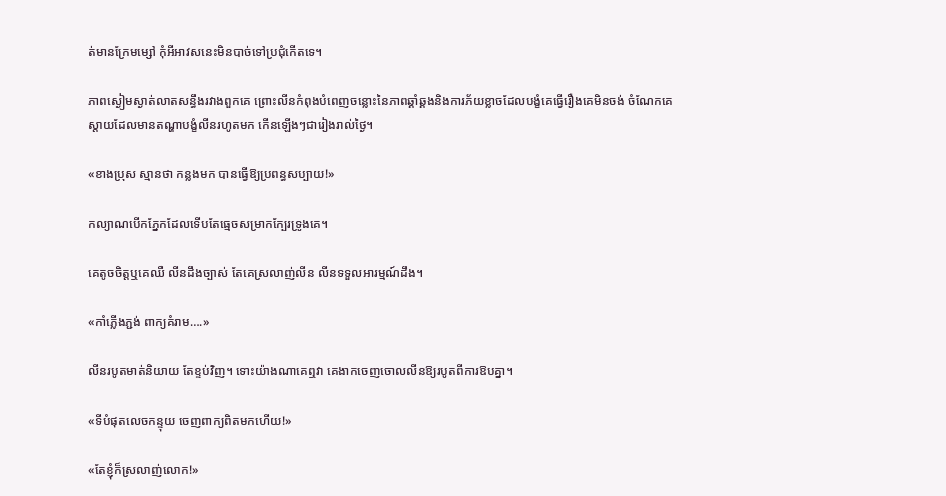ត់មានក្រែមម្សៅ កុំអីអាវសនេះមិនបាច់ទៅប្រជុំកើតទេ។

ភាពស្ងៀមស្ងាត់លាតសន្ធឹងរវាងពួកគេ ព្រោះលីនកំពុងបំពេញចន្លោះនៃភាពឆ្គាំឆ្គងនិងការភ័យខ្លាចដែលបង្ខំគេធ្វើរឿងគេមិនចង់ ចំណែកគេស្តាយដែលមានតណ្ហាបង្ខំលីនរហូតមក កើនឡើងៗជារៀងរាល់ថ្ងៃ។

«ខាងប្រុស ស្មានថា កន្លងមក បានធ្វើឱ្យប្រពន្ធសប្បាយ!»

កល្យាណបើកភ្នែកដែលទើបតែធ្មេចសម្រាកក្បែរទ្រូងគេ។

គេតូចចិត្តឬគេឈឺ លីនដឹងច្បាស់ តែគេស្រលាញ់លីន លីនទទួលអារម្មណ៍ដឹង។

«កាំភ្លើងភ្ជង់ ពាក្យគំរាម….»

លីនរបូតមាត់និយាយ តែខ្ទប់វិញ។ ទោះយ៉ាងណាគេឮវា គេងាកចេញចោលលីនឱ្យរបូតពីការឱបគ្នា។

«ទីបំផុតលេចកន្ទុយ ចេញពាក្យពិតមកហើយ!»

«តែខ្ញុំក៏ស្រលាញ់លោក!»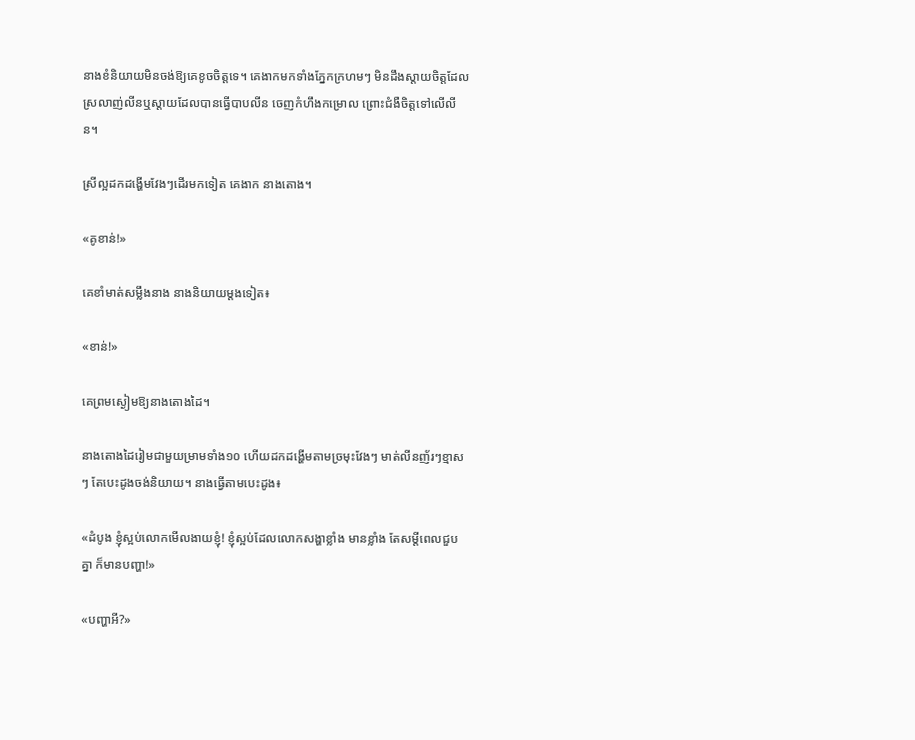នាងខំនិយាយមិនចង់ឱ្យគេខូចចិត្តទេ។ គេងាកមកទាំងភ្នែកក្រហមៗ មិនដឹងស្តាយចិត្តដែលស្រលាញ់លីនឬស្តាយដែលបានធ្វើបាបលីន ចេញកំហឹងកម្រោល ព្រោះជំងឺចិត្តទៅលើលីន។

ស្រីល្អដកដង្ហើមវែងៗដើរមកទៀត គេងាក នាងតោង។

«គូខាន់!»

គេខាំមាត់សម្លឹងនាង នាងនិយាយម្តងទៀត៖

«ខាន់!»

គេព្រមស្ងៀមឱ្យនាងតោងដៃ។

នាងតោងដៃរៀមជាមួយម្រាមទាំង១០ ហើយដកដង្ហើមតាមច្រមុះវែងៗ មាត់លីនញ័រៗខ្មាសៗ តែបេះដូងចង់និយាយ។ នាងធ្វើតាមបេះដូង៖

«ដំបូង ខ្ញុំស្អប់លោកមើលងាយខ្ញុំ! ខ្ញុំស្អប់ដែលលោកសង្ហាខ្លាំង មានខ្លាំង តែសម្តីពេលជួបគ្នា ក៏មានបញ្ហា!»

«បញ្ហាអី?»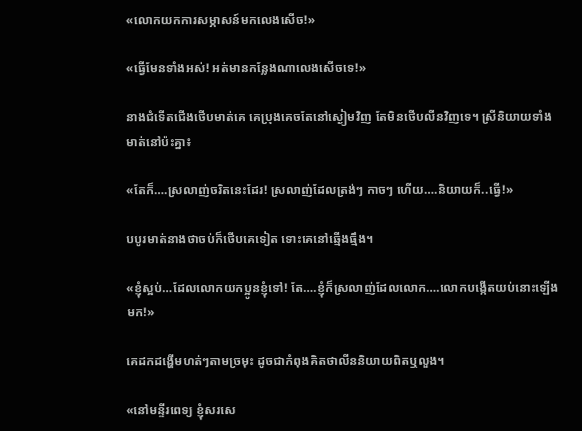«លោកយកការសម្ភាសន៍មកលេងសើច!»

«ធ្វើមែនទាំងអស់! អត់មានកន្លែងណាលេងសើចទេ!»

នាងជំទើតជើងថើបមាត់គេ គេប្រុងគេចតែនៅស្ងៀមវិញ តែមិនថើបលីនវិញទេ។ ស្រីនិយាយទាំងមាត់នៅប៉ះគ្នា៖

«តែក៏….ស្រលាញ់ចរិតនេះដែរ! ស្រលាញ់ដែលត្រង់ៗ កាចៗ ហើយ….និយាយក៏..ធ្វើ!»

បបូរមាត់នាងថាចប់ក៏ថើបគេទៀត ទោះគេនៅឆ្មើងធ្មឹង។

«ខ្ញុំស្អប់…ដែលលោកយកប្អូនខ្ញុំទៅ! តែ….ខ្ញុំក៏ស្រលាញ់ដែលលោក….លោកបង្កើតយប់នោះឡើងមក!»

គេដកដង្ហើមហត់ៗតាមច្រមុះ ដូចជាកំពុងគិតថាលីននិយាយពិតឬលួង។

«នៅមន្ទីរពេទ្យ ខ្ញុំសរសេ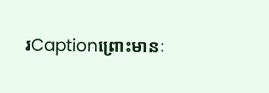រCaptionព្រោះមានៈ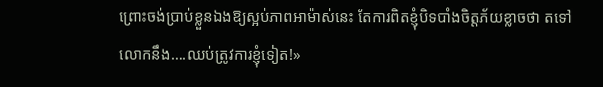ព្រោះចង់ប្រាប់ខ្លួនឯងឱ្យស្អប់ភាពអាម៉ាស់នេះ តែការពិតខ្ញុំបិទបាំងចិត្តភ័យខ្លាចថា តទៅលោកនឹង….ឈប់ត្រូវការខ្ញុំទៀត!»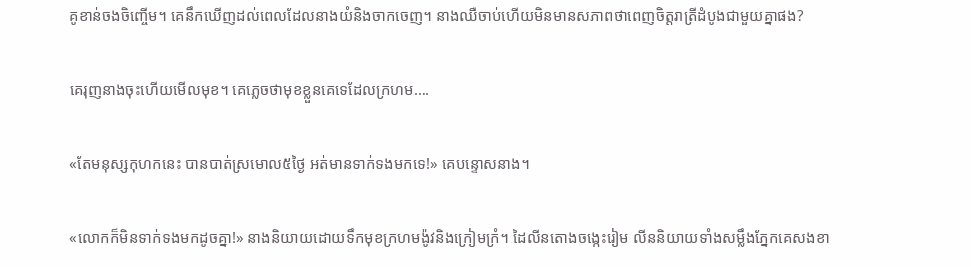គូខាន់ចងចិញ្ចើម។ គេនឹកឃើញដល់ពេលដែលនាងយំនិងចាកចេញ។ នាងឈឺចាប់ហើយមិនមានសភាពថាពេញចិត្តរាត្រីដំបូងជាមួយគ្នាផង?

គេរុញនាងចុះហើយមើលមុខ។ គេភ្លេចថាមុខខ្លួនគេទេដែលក្រហម….

«តែមនុស្សកុហកនេះ បានបាត់ស្រមោល៥ថ្ងៃ អត់មានទាក់ទងមកទេ!» គេបន្ទោសនាង។

«លោកក៏មិនទាក់ទងមកដូចគ្នា!» នាងនិយាយដោយទឹកមុខក្រហមង៉ូវនិងក្រៀមក្រំ។ ដៃលីនតោងចង្កេះរៀម លីននិយាយទាំងសម្លឹងភ្នែកគេសងខា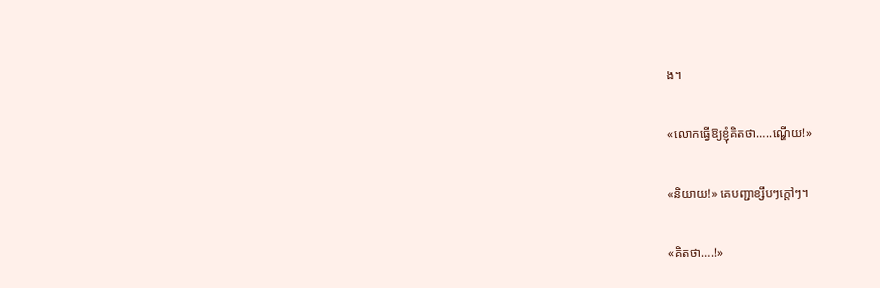ង។

«លោកធ្វើឱ្យខ្ញុំគិតថា…..ណ្ហើយ!»

«និយាយ!» គេបញ្ជាខ្សឹបៗក្តៅៗ។

«គិតថា….!»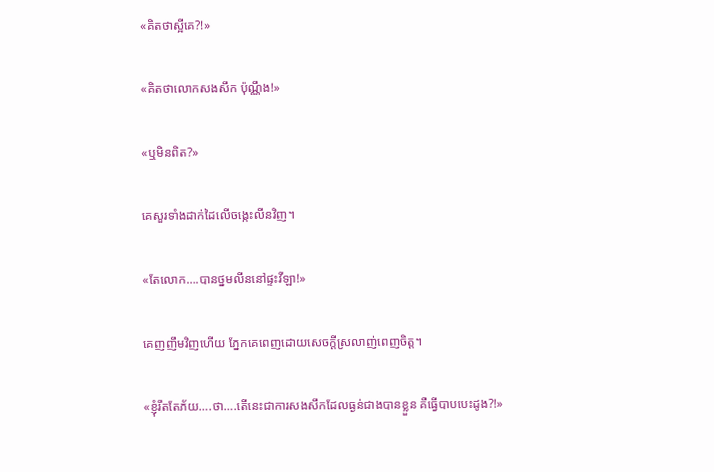«គិតថាស្អីគេ?!»

«គិតថាលោកសងសឹក ប៉ុណ្ណឹង!»

«ឬមិនពិត?»

គេសួរទាំងដាក់ដៃលើចង្កេះលីនវិញ។

«តែលោក….បានថ្នមលីននៅផ្ទះវីឡា!»

គេញញឹមវិញហើយ ភ្នែកគេពេញដោយសេចក្តីស្រលាញ់ពេញចិត្ត។

«ខ្ញុំរឹតតែភ័យ….ថា….តើនេះជាការសងសឹកដែលធ្ងន់ជាងបានខ្លួន គឺធ្វើបាបបេះដូង?!»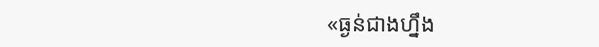«ធ្ងន់ជាងហ្នឹង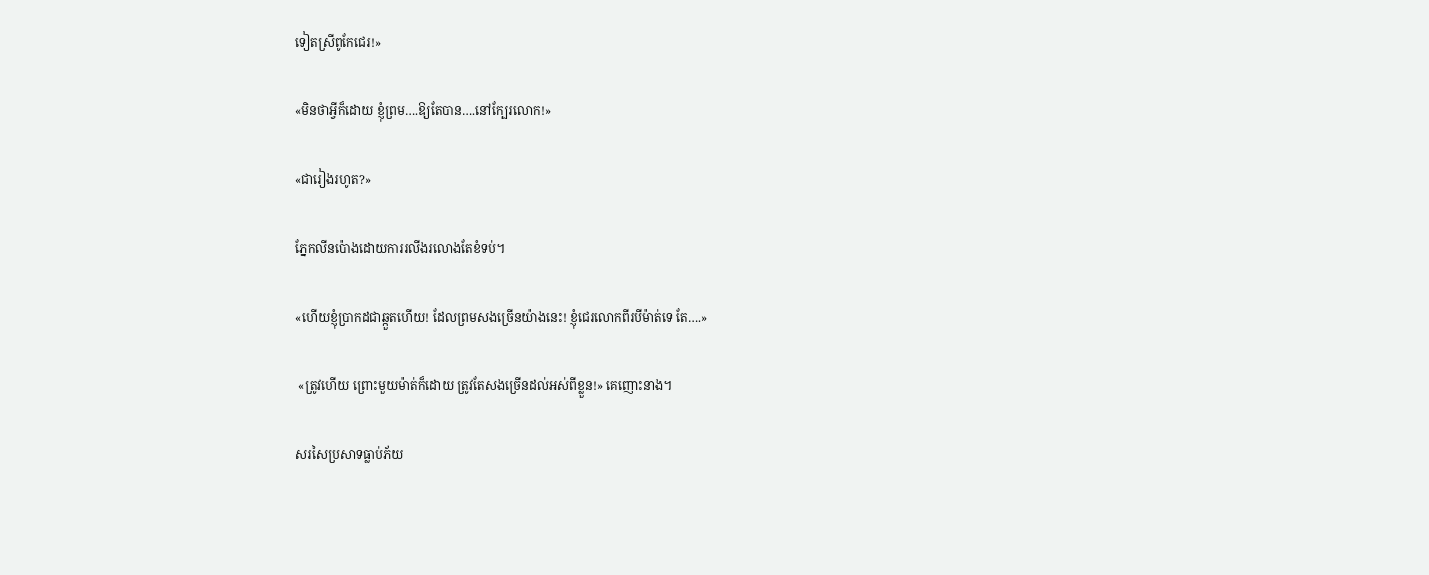ទៀតស្រីពូកែជេរ!»

«មិនថាអ្វីក៏ដោយ ខ្ញុំព្រម….ឱ្យតែបាន….នៅក្បែរលោក!»

«ជារៀងរហូត?»

ភ្នែកលីនប៉ោងដោយការរលីងរលោងតែខំទប់។

«ហើយខ្ញុំប្រាកដជាឆ្កួតហើយ! ដែលព្រមសងច្រើនយ៉ាងនេះ! ខ្ញុំជេរលោកពីរបីម៉ាត់ទេ តែ….»

 «ត្រូវហើយ ព្រោះមួយម៉ាត់ក៏ដោយ ត្រូវតែសងច្រើនដល់អស់ពីខ្លួន!» គេញោះនាង។

សរសៃប្រសាទធ្លាប់ភ័យ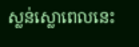ស្លន់ស្លោពេលនេះ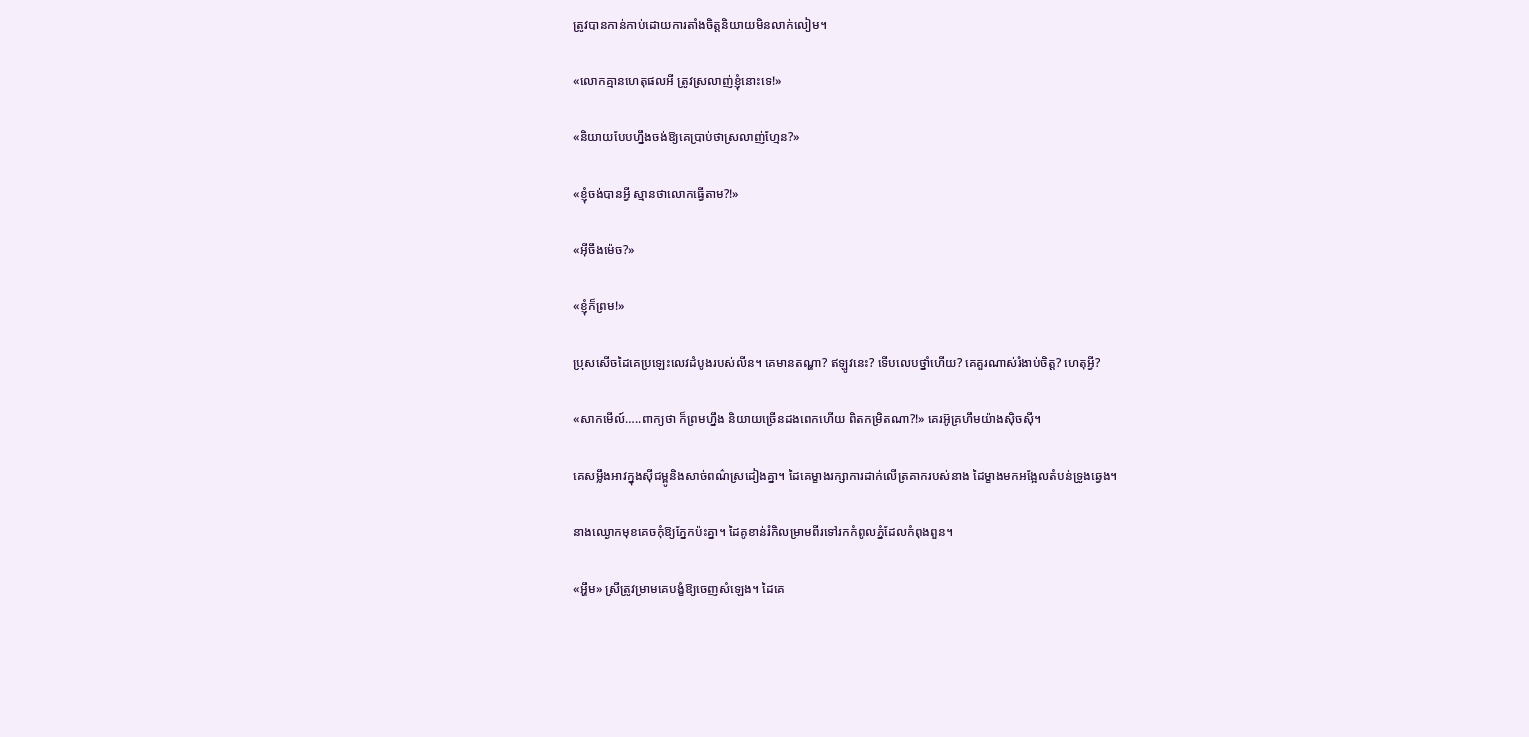ត្រូវបានកាន់កាប់ដោយការតាំងចិត្តនិយាយមិនលាក់លៀម។

«លោកគ្មានហេតុផលអី ត្រូវស្រលាញ់ខ្ញុំនោះទេ!»

«និយាយបែបហ្នឹងចង់ឱ្យគេប្រាប់ថាស្រលាញ់ហ្មែន?»

«ខ្ញុំចង់បានអ្វី ស្មានថាលោកធ្វើតាម?!»

«អ៊ីចឹងម៉េច?»

«ខ្ញុំក៏ព្រម!»

ប្រុសសើចដៃគេប្រឡេះលេវដំបូងរបស់លីន។ គេមានតណ្ហា? ឥឡូវនេះ? ទើបលេបថ្នាំហើយ? គេគួរណាស់រំងាប់ចិត្ត? ហេតុអ្វី?

«សាកមើល៍…..ពាក្យថា ក៏ព្រមហ្នឹង និយាយច្រើនដងពេកហើយ ពិតកម្រិតណា?!» គេរអ៊ូគ្រហឹមយ៉ាងស៊ិចស៊ី។

គេសម្លឹងអាវក្នុងស៊ីជម្ពូនិងសាច់ពណ៌ស្រដៀងគ្នា។ ដៃគេម្ខាងរក្សាការដាក់លើត្រគាករបស់នាង ដៃម្ខាងមកអង្អែលតំបន់ទ្រូងឆ្វេង។

នាងឈ្ងោកមុខគេចកុំឱ្យភ្នែកប៉ះគ្នា។ ដៃគូខាន់រំកិលម្រាមពីរទៅរកកំពូលភ្នំដែលកំពុងពួន។

«អ្ហឹម» ស្រីត្រូវម្រាមគេបង្ខំឱ្យចេញសំឡេង។ ដៃគេ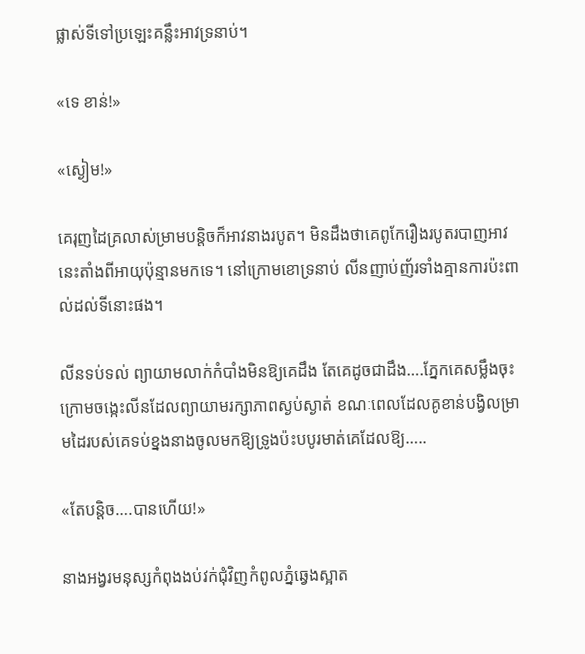ផ្លាស់ទីទៅប្រឡេះគន្លឹះអាវទ្រនាប់។

«ទេ ខាន់!»

«ស្ងៀម!»

គេរុញដៃគ្រលាស់ម្រាមបន្តិចក៏អាវនាងរបូត។ មិនដឹងថាគេពូកែរឿងរបូតរបាញអាវនេះតាំងពីអាយុប៉ុន្មានមកទេ។ នៅក្រោមខោទ្រនាប់ លីនញាប់ញ័រទាំងគ្មានការប៉ះពាល់ដល់ទីនោះផង។

លីនទប់ទល់ ព្យាយាមលាក់កំបាំងមិនឱ្យគេដឹង តែគេដូចជាដឹង….ភ្នែកគេសម្លឹងចុះក្រោមចង្កេះលីនដែលព្យាយាមរក្សាភាពស្ងប់ស្ងាត់ ខណៈពេលដែលគូខាន់បង្វិលម្រាមដៃរបស់គេទប់ខ្នងនាងចូលមកឱ្យទ្រូងប៉ះបបូរមាត់គេដែលឱ្យ…..

«តែបន្តិច….បានហើយ!»

នាងអង្វរមនុស្សកំពុងងប់វក់ជុំវិញកំពូលភ្នំឆ្វេងស្អាត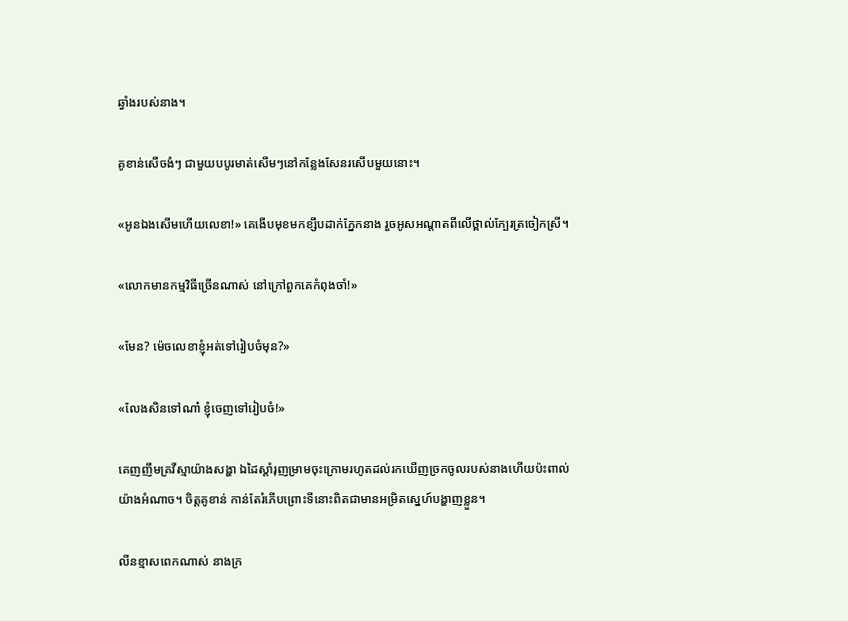ឆ្វាំងរបស់នាង។

គូខាន់សើចងំៗ ជាមួយបបូរមាត់សើមៗនៅកន្លែងសែនរសើបមួយនោះ។

«អូនឯងសើមហើយលេខា!» គេងើបមុខមកខ្សឹបដាក់ភ្នែកនាង រួចអូសអណ្តាតពីលើថ្ពាល់ក្បែរត្រចៀកស្រី។

«លោកមានកម្មវិធីច្រើនណាស់ នៅក្រៅពួកគេកំពុងចាំ!»

«មែន? ម៉េចលេខាខ្ញុំអត់ទៅរៀបចំមុន?»

«លែងសិនទៅណា៎ ខ្ញុំចេញទៅរៀបចំ!»

គេញញឹមគ្រវីស្មាយ៉ាងសង្ហា ឯដៃស្តាំរុញម្រាមចុះក្រោមរហូតដល់រកឃើញច្រកចូលរបស់នាងហើយប៉ះពាល់យ៉ាងអំណាច។ ចិត្តគូខាន់ កាន់តែរំភើបព្រោះទីនោះពិតជាមានអម្រិតស្នេហ៍បង្ហាញខ្លួន។

លីនខ្មាសពេកណាស់ នាងក្រ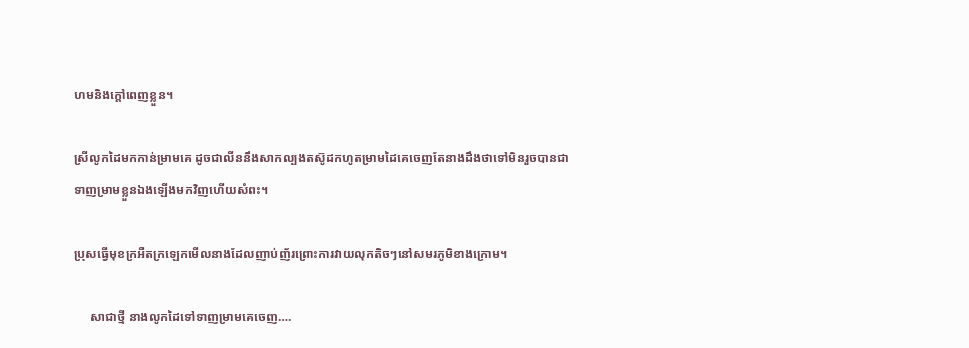ហមនិងក្តៅពេញខ្លួន។

ស្រីលូកដៃមកកាន់ម្រាមគេ ដូចជាលីននឹងសាកល្បងតស៊ូដកហូតម្រាមដៃគេចេញតែនាងដឹងថាទៅមិនរួចបានជាទាញម្រាមខ្លួនឯងឡើងមកវិញហើយសំពះ។

ប្រុសធ្វើមុខក្រអឺតក្រឡេកមើលនាងដែលញាប់ញ័រព្រោះការវាយលុកតិចៗនៅសមរភូមិខាងក្រោម។

     សាជាថ្មី នាងលូកដៃទៅទាញម្រាមគេចេញ….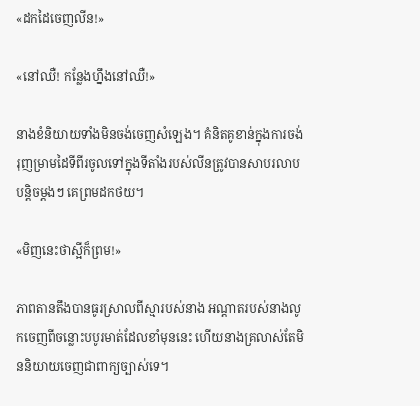«ដកដៃចេញលីន!»

«នៅឈឺ! កន្លែងហ្នឹងនៅឈឺ!»

នាងខំនិយាយទាំងមិនចង់ចេញសំឡេង។ គំនិតគូខាន់ក្នុងការចង់រុញម្រាមដៃទីពីរចូលទៅក្នុងទីតាំងរបស់លីនត្រូវបានសាបរលាបបន្តិចម្តងៗ គេព្រមដកថយ។

«មិញនេះថាស្អីក៏ព្រម!»

ភាពតានតឹងបានធូរស្រាលពីស្មារបស់នាង អណ្ដាតរបស់នាងលូកចេញពីចន្លោះបបូរមាត់ដែលខាំមុននេះ ហើយនាងគ្រលាស់តែមិននិយាយចេញជាពាក្យច្បាស់ទេ។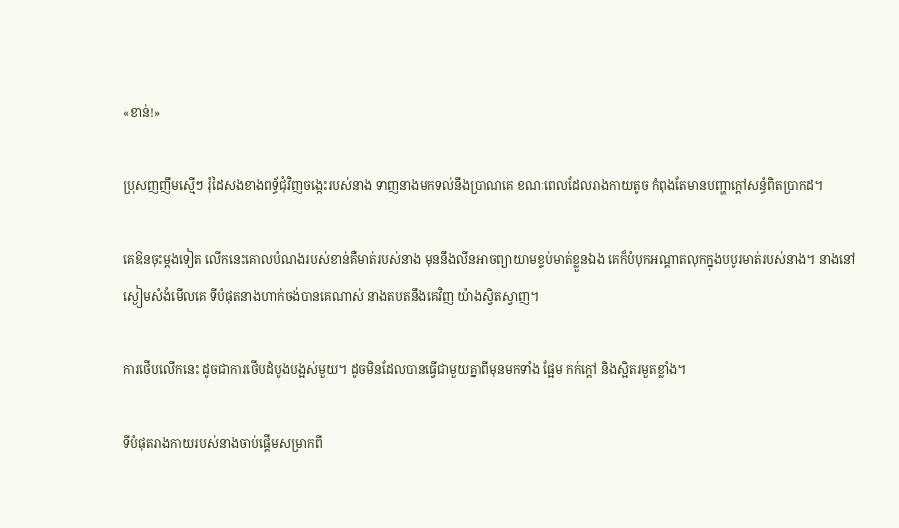«ខាន់!»

ប្រុសញញឹមស្មើៗ រុំដៃសងខាងពទ្ធ័ជុំវិញចង្កេះរបស់នាង ទាញនាងមកទល់នឹងប្រាណគេ ខណៈពេលដែលរាងកាយតូច កំពុងតែមានបញ្ហាក្តៅសន្ធំពិតប្រាកដ។

គេឱនចុះម្តងទៀត លើកនេះគោលបំណងរបស់ខាន់គឺមាត់របស់នាង មុននឹងលីនអាចព្យាយាមខ្ទប់មាត់ខ្លួនឯង គេក៏បំបុកអណ្តាតលុកក្នុងបបូរមាត់របស់នាង។ នាងនៅស្ងៀមសំងំមើលគេ ទីបំផុតនាងហាក់ចង់បានគេណាស់ នាងតបតនឹងគេវិញ យ៉ាងស្វិតស្វាញ។

ការថើបលើកនេះ ដូចជាការថើបដំបូងបង្អស់មួយ។ ដូចមិនដែលបានធ្វើជាមួយគ្នាពីមុនមកទាំង ផ្អែម កក់ក្តៅ និងស្អិតរមួតខ្លាំង។

ទីបំផុតរាងកាយរបស់នាងចាប់ផ្តើមសម្រាកពី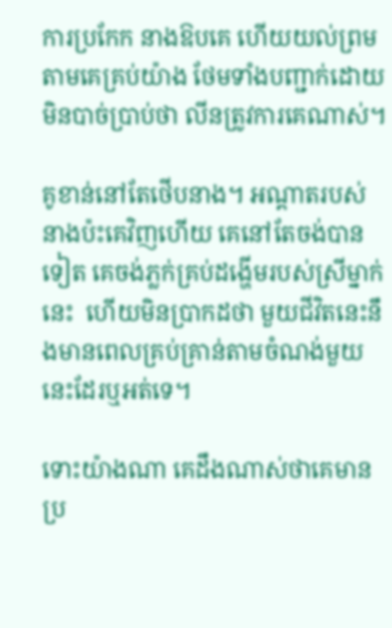ការប្រកែក នាងឱបគេ ហើយយល់ព្រមតាមគេគ្រប់យ៉ាង ថែមទាំងបញ្ជាក់ដោយមិនបាច់ប្រាប់ថា លីនត្រូវការគេណាស់។

គូខាន់នៅតែថើបនាង។ អណ្ដាតរបស់នាងប៉ះគេវិញហើយ គេនៅតែចង់បានទៀត គេចង់ភ្លក់គ្រប់ដង្ហើមរបស់ស្រីម្នាក់នេះ  ហើយមិនប្រាកដថា មួយជីវិតនេះនឹងមានពេលគ្រប់គ្រាន់តាមចំណង់មួយនេះដែរឬអត់ទេ។

ទោះយ៉ាងណា គេដឹងណាស់ថាគេមានប្រ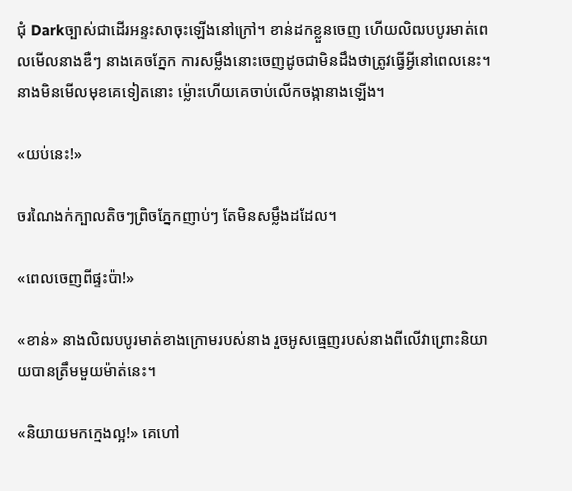ជុំ Darkច្បាស់ជាដើរអន្ទះសាចុះឡើងនៅក្រៅ។ ខាន់ដកខ្លួនចេញ ហើយលិឍបបូរមាត់ពេលមើលនាងឌឺៗ នាងគេចភ្នែក ការសម្លឹងនោះចេញដូចជាមិនដឹងថាត្រូវធ្វើអ្វីនៅពេលនេះ។ នាងមិនមើលមុខគេទៀតនោះ ម្ល៉ោះហើយគេចាប់លើកចង្កានាងឡើង។

«យប់នេះ!»

ចរណៃងក់ក្បាលតិចៗព្រិចភ្នែកញាប់ៗ តែមិនសម្លឹងដដែល។

«ពេលចេញពីផ្ទះប៉ា!»

«ខាន់» នាងលិឍបបូរមាត់ខាងក្រោមរបស់នាង រួចអូសធ្មេញរបស់នាងពីលើវាព្រោះនិយាយបានត្រឹមមួយម៉ាត់នេះ។

«និយាយមកក្មេងល្អ!» គេហៅ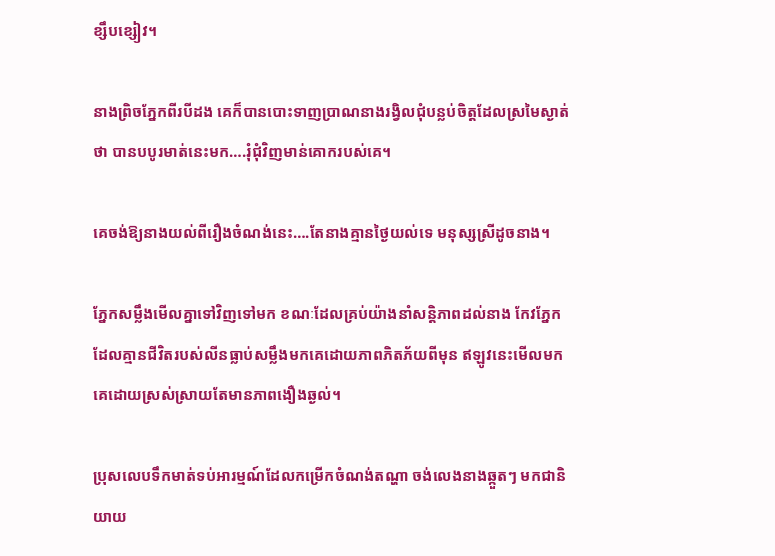ខ្សឹបខ្សៀវ។

នាងព្រិចភ្នែកពីរបីដង គេក៏បានបោះទាញប្រាណនាងរង្វិលជុំបន្លប់ចិត្តដែលស្រមៃស្ងាត់ថា បានបបូរមាត់នេះមក….រុំជុំវិញមាន់គោករបស់គេ។

គេចង់ឱ្យនាងយល់ពីរឿងចំណង់នេះ….តែនាងគ្មានថ្ងៃយល់ទេ មនុស្សស្រីដូចនាង។

ភ្នែកសម្លឹងមើលគ្នាទៅវិញទៅមក ខណៈដែលគ្រប់យ៉ាងនាំសន្តិភាពដល់នាង កែវភ្នែកដែលគ្មានជីវិតរបស់លីនធ្លាប់សម្លឹងមកគេដោយភាពភិតភ័យពីមុន ឥឡូវនេះមើលមកគេដោយស្រស់ស្រាយតែមានភាពងឿងឆ្ងល់។

ប្រុសលេបទឹកមាត់ទប់អារម្មណ៍ដែលកម្រើកចំណង់តណ្ហា ចង់លេងនាងឆ្កួតៗ មកជានិយាយ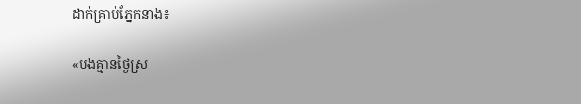ដាក់គ្រាប់ភ្នែកនាង៖

«បងគ្មានថ្ងៃស្រ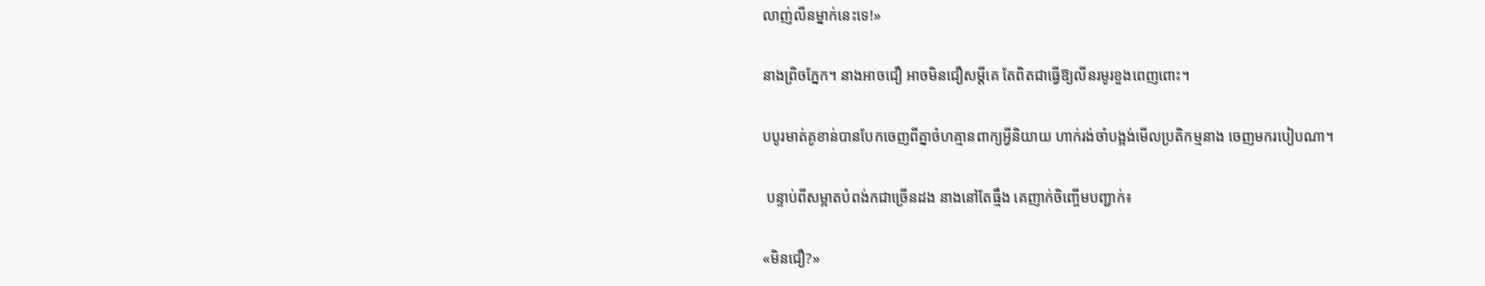លាញ់លីនម្នាក់នេះទេ!»

នាងព្រិចភ្នែក។ នាងអាចជឿ អាចមិនជឿសម្តីគេ តែពិតជាធ្វើឱ្យលីនរមូរខួងពេញពោះ។

បបូរមាត់គូខាន់បានបែកចេញពីគ្នាចំហគ្មានពាក្យអ្វីនិយាយ ហាក់រង់ចាំបង្អង់មើលប្រតិកម្មនាង ចេញមករបៀបណា។

 បន្ទាប់ពីសម្អាតបំពង់កជាច្រើនដង នាងនៅតែធ្មឹង គេញាក់ចិញ្ចើមបញ្ជាក់៖

«មិនជឿ?»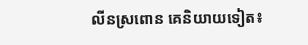លីនស្រពោន គេនិយាយទៀត៖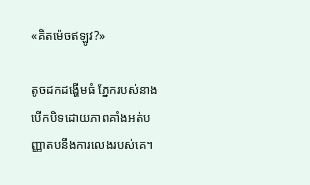«គិតម៉េចឥឡូវ?»

តូចដកដង្ហើមធំ ភ្នែករបស់នាងបើកបិទដោយភាពគាំងអត់បញ្ញាតបនឹងការលេងរបស់គេ។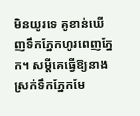មិនយូរទេ គូខាន់ឃើញទឹកភ្នែកហូរពេញភ្នែក។ សម្តីគេធ្វើឱ្យនាងស្រក់ទឹកភ្នែកមែ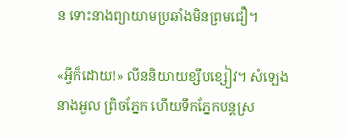ន ទោះនាងព្យាយាមប្រឆាំងមិនព្រមជឿ។

«អ្វីក៏ដោយ!» លីននិយាយខ្សឹបខ្សៀវ។ សំឡេងនាងអួល ព្រិចភ្នែក ហើយទឹកភ្នែកបន្តស្រ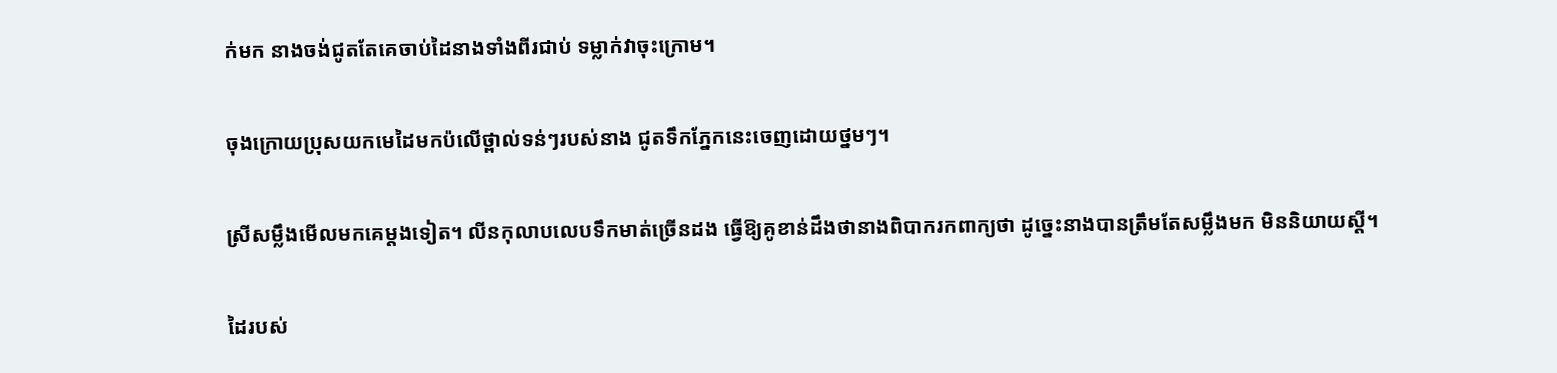ក់មក នាងចង់ជូតតែគេចាប់ដៃនាងទាំងពីរជាប់ ទម្លាក់វាចុះក្រោម។

ចុងក្រោយប្រុសយកមេដៃមកប៉លើថ្ពាល់ទន់ៗរបស់នាង ជូតទឹកភ្នែកនេះចេញដោយថ្នមៗ។

ស្រីសម្លឹងមើលមកគេម្ដងទៀត។ លីនកុលាបលេបទឹកមាត់ច្រើនដង ធ្វើឱ្យគូខាន់ដឹងថានាងពិបាករកពាក្យថា ដូច្នេះនាងបានត្រឹមតែសម្លឹងមក មិននិយាយស្តី។

ដៃរបស់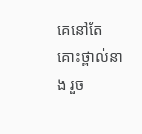គេនៅតែគោះថ្ពាល់នាង រួច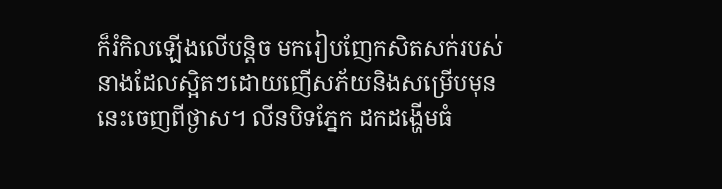ក៏រំកិលឡើងលើបន្តិច មករៀបញែកសិតសក់របស់នាងដែលស្អិតៗដោយញើសភ័យនិងសម្រើបមុននេះចេញពីថ្ងាស។ លីនបិទភ្នែក ដកដង្ហើមធំ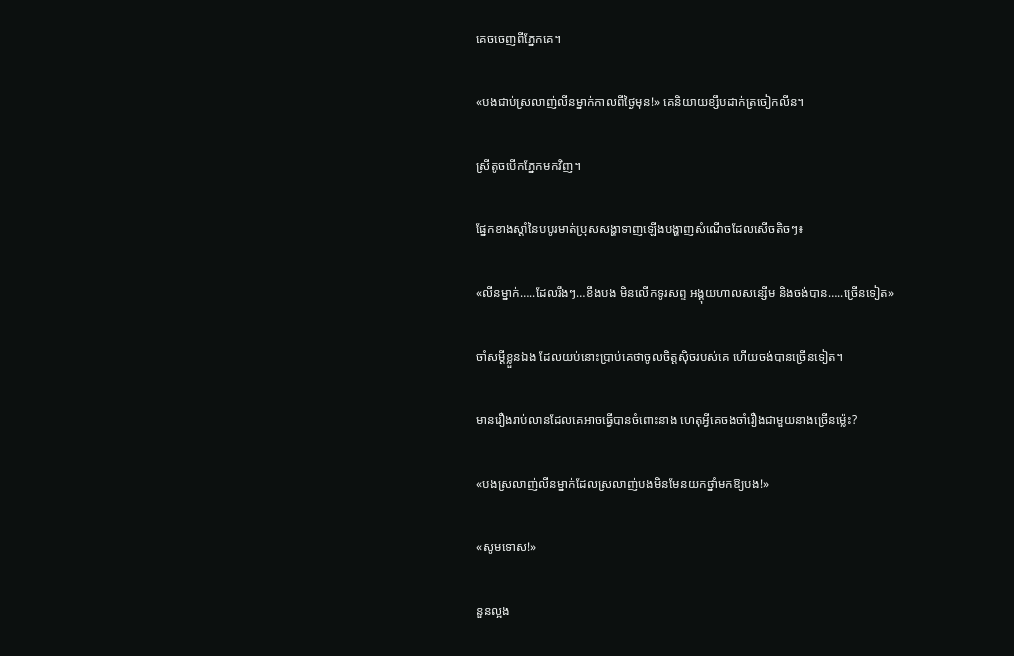គេចចេញពីភ្នែកគេ។

«បងជាប់ស្រលាញ់លីនម្នាក់កាលពីថ្ងៃមុន!» គេនិយាយខ្សឹបដាក់ត្រចៀកលីន។

ស្រីតូចបើកភ្នែកមកវិញ។

ផ្នែកខាងស្តាំនៃបបូរមាត់ប្រុសសង្ហាទាញឡើងបង្ហាញសំណើចដែលសើចតិចៗ៖

«លីនម្នាក់…..ដែលរឹងៗ…ខឹងបង មិនលើកទូរសព្ទ អង្គុយហាលសន្សើម និងចង់បាន…..ច្រើនទៀត»

ចាំសម្តីខ្លួនឯង ដែលយប់នោះប្រាប់គេថាចូលចិត្តស៊ិចរបស់គេ ហើយចង់បានច្រើនទៀត។

មានរឿងរាប់លានដែលគេអាចធ្វើបានចំពោះនាង ហេតុអ្វីគេចងចាំរឿងជាមួយនាងច្រើនម្ល៉េះ?

«បងស្រលាញ់លីនម្នាក់ដែលស្រលាញ់បងមិនមែនយកថ្នាំមកឱ្យបង!»

«សូមទោស!»

នួនល្អង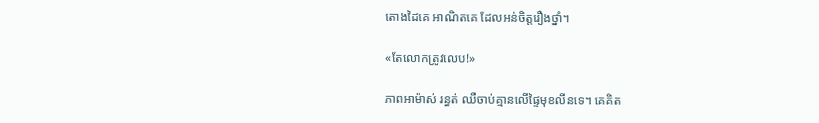តោងដៃគេ អាណិតគេ ដែលអន់ចិត្តរឿងថ្នាំ។

«តែលោកត្រូវលេប!»

ភាពអាម៉ាស់ រន្ធត់ ឈឺចាប់គ្មានលើផ្ទៃមុខលីនទេ។ គេគិត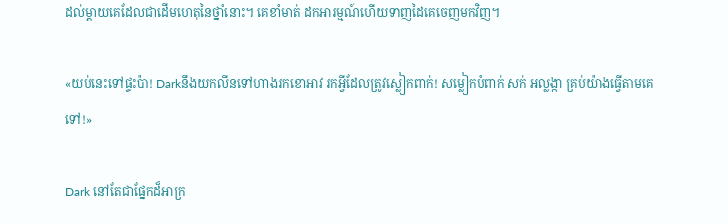ដល់ម្តាយគេដែលជាដើមហេតុនៃថ្នាំនោះ។ គេខាំមាត់ ដកអារម្មណ៍ហើយទាញដៃគេចេញមកវិញ។

«យប់នេះទៅផ្ទះប៉ា! Darkនឹងយកលីនទៅហាងរកខោអាវ រកអ្វីដែលត្រូវស្លៀកពាក់! សម្លៀកបំពាក់ សក់ អល្លង្កា គ្រប់យ៉ាងធ្វើតាមគេទៅ!»

Dark នៅតែជាផ្នែកដ៏អាក្រ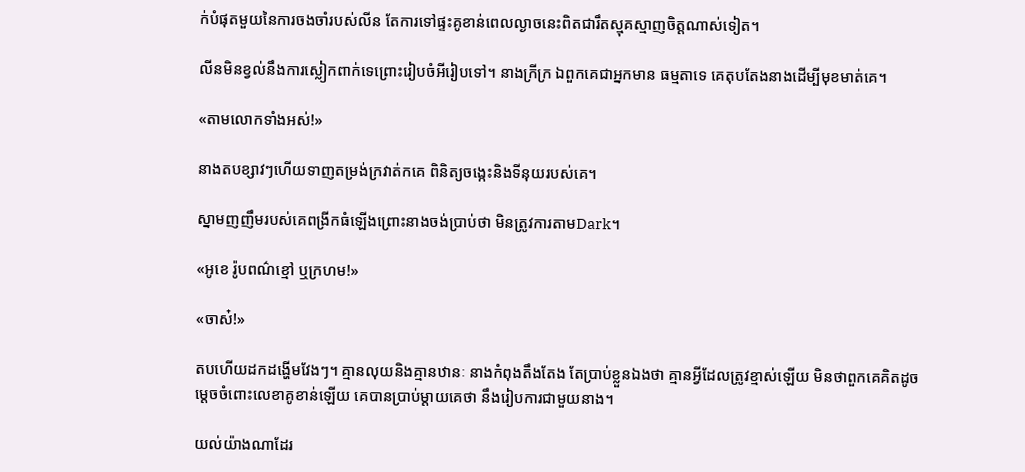ក់បំផុតមួយនៃការចងចាំរបស់លីន តែការទៅផ្ទះគូខាន់ពេលល្ងាចនេះពិតជារឹតស្មុគស្មាញចិត្តណាស់ទៀត។

លីនមិនខ្វល់នឹងការស្លៀកពាក់ទេព្រោះរៀបចំអីរៀបទៅ។ នាងក្រីក្រ ឯពួកគេជាអ្នកមាន ធម្មតាទេ គេតុបតែងនាងដើម្បីមុខមាត់គេ។

«តាមលោកទាំងអស់!»

នាងតបខ្សាវៗហើយទាញតម្រង់ក្រវាត់កគេ ពិនិត្យចង្កេះនិងទីនុយរបស់គេ។

ស្នាមញញឹមរបស់គេពង្រីកធំឡើងព្រោះនាងចង់ប្រាប់ថា មិនត្រូវការតាមDark។

«អូខេ រ៉ូបពណ៌ខ្មៅ ឬក្រហម!»

«ចាស៎!»

តបហើយដកដង្ហើមវែងៗ។ គ្មានលុយនិងគ្មានឋានៈ នាងកំពុងតឹងតែង តែប្រាប់ខ្លួនឯងថា គ្មានអ្វីដែលត្រូវខ្មាស់ឡើយ មិនថាពួកគេគិតដូចម្តេចចំពោះលេខាគូខាន់ឡើយ គេបានប្រាប់ម្តាយគេថា នឹងរៀបការជាមួយនាង។

យល់យ៉ាងណាដែរ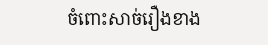ចំពោះសាច់រឿងខាង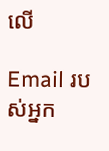លើ

Email របស់អ្នក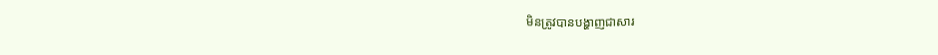មិនត្រូវបានបង្ហាញជាសារ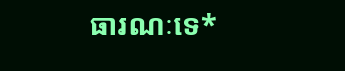ធារណៈទេ*